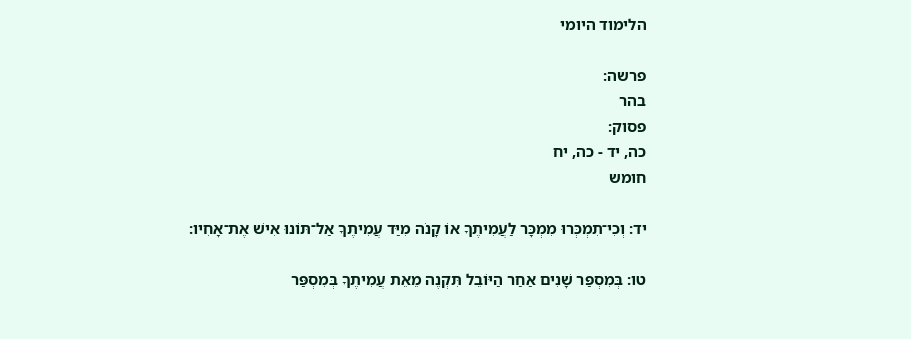הלימוד היומי

פרשה:
בהר
פסוק:
כה, יד - כה, יח
חומש

יד: וְכִי־תִמְכְּרוּ מִמְכָּר לַעֲמִיתֶךָ אוֹ קָנֹה מִיַּד עֲמִיתֶךָ אַל־תּוֹנוּ אִישׁ אֶת־אָחִיו:

טו: בְּמִסְפַּר שָׁנִים אַחַר הַיּוֹבֵל תִּקְנֶה מֵאֵת עֲמִיתֶךָ בְּמִסְפַּר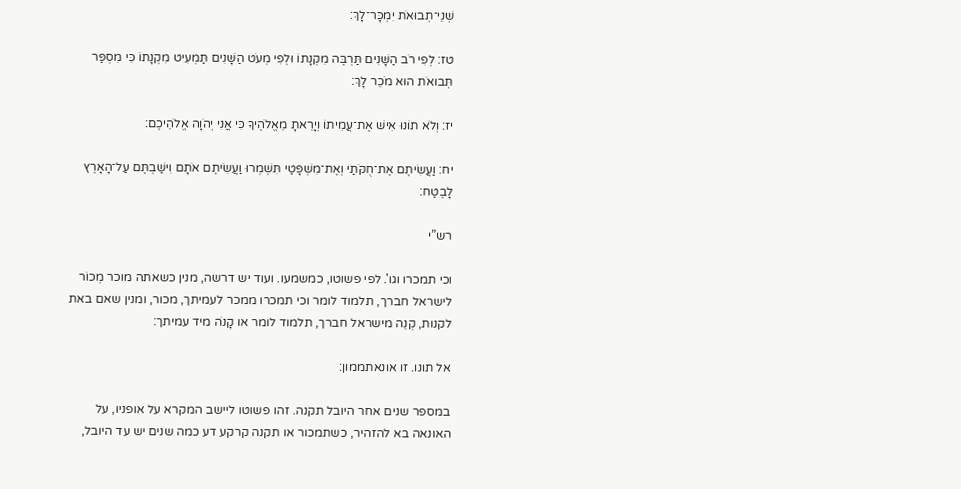שְׁנֵי־תְבוּאֹת יִמְכָּר־לָךְ:

טז: לְפִי רֹב הַשָּׁנִים תַּרְבֶּה מִקְנָתוֹ וּלְפִי מְעֹט הַשָּׁנִים תַּמְעִיט מִקְנָתוֹ כִּי מִסְפַּר תְּבוּאֹת הוּא מֹכֵר לָךְ:

יז: וְלֹא תוֹנוּ אִישׁ אֶת־עֲמִיתוֹ וְיָרֵאתָ מֵאֱלֹהֶיךָ כִּי אֲנִי יְהֹוָה אֱלֹהֵיכֶם:

יח: וַעֲשִׂיתֶם אֶת־חֻקֹּתַי וְאֶת־מִשְׁפָּטַי תִּשְׁמְרוּ וַעֲשִׂיתֶם אֹתָם וִישַׁבְתֶּם עַל־הָאָרֶץ לָבֶטַח:

רש”י

וכי תמכרו וגו'. לפי פשוטו, כמשמעו. ועוד יש דרשה, מנין כשאתה מוכר מְכוֹר לישראל חברך, תלמוד לומר וכי תמכרו ממכר לעמיתך, מכור, ומנין שאם באת לקנות, קְנֵה מישראל חברך, תלמוד לומר או קָנֹה מיד עמיתך:

אל תונו. זו אונאתממון:

במספר שנים אחר היובל תקנה. זהו פשוטו ליישב המקרא על אופניו, על האונאה בא להזהיר, כשתמכור או תקנה קרקע דע כמה שנים יש עד היובל,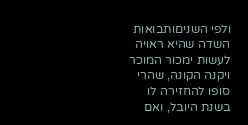ולפי השניםותבואות השדה שהיא ראויה לעשות ימכור המוכר ויקנה הקונה, שהרי סופו להחזירה לו בשנת היובל, ואם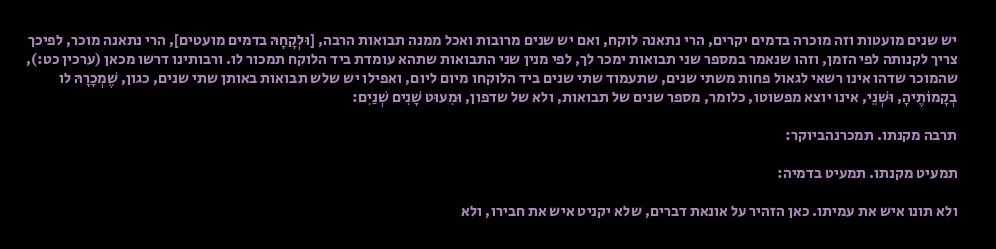יש שנים מועטות וזה מוכרה בדמים יקרים, הרי נתאנה לוקח, ואם יש שנים מרובות ואכל ממנה תבואות הרבה, [וּלְקָחָהּ בדמים מועטים], הרי נתאנה מוכר, לפיכך צריך לקנותה לפי הזמן, וזהו שנאמר במספר שני תבואות ימכר לך, לפי מנין שני התבואות שתהא עומדת ביד הלוקח תמכור לו. ורבותינו דרשו מכאן (ערכין כט:), שהמוכר שדהו אינו רשאי לגאול פחות משתי שנים, שתעמוד שתי שנים ביד הלוקחו מיום ליום, ואפילו יש שלש תבואות באותן שתי שנים, כגון, שֶׁמְכָרָהּ לו בְקָמוֹתֶיהָ, וּשְׁנֵי, אינו יוצא מפשוטו, כלומר, מספר שנים של תבואות, ולא של שדפון, וּמִעוּט שָׁנִים שְׁנַיִם:

תרבה מקנתו. תמכרנהביוקר:

תמעיט מקנתו. תמעיט בדמיה:

ולא תונו איש את עמיתו. כאן הזהיר על אונאת דברים, שלא יקניט איש את חבירו, ולא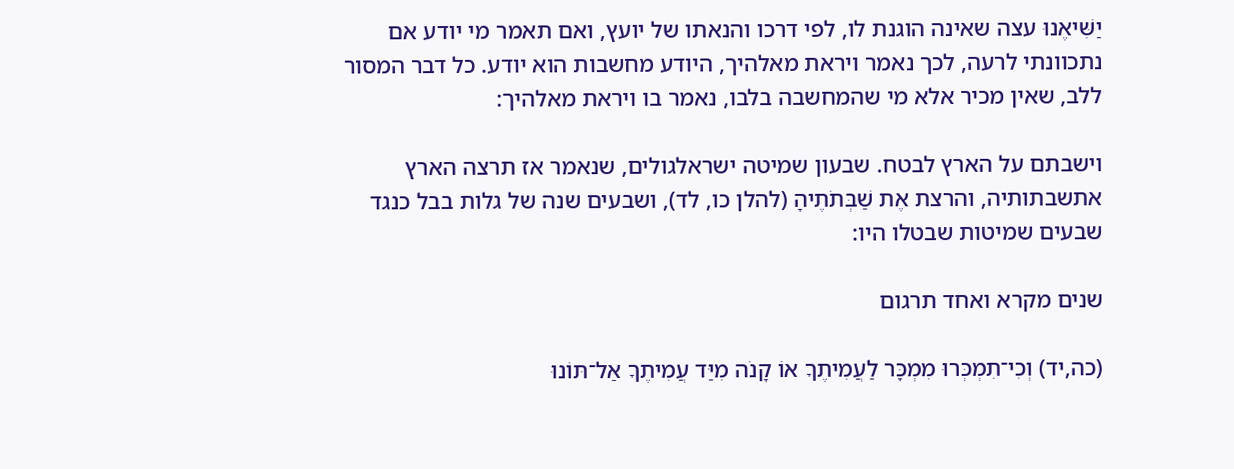יַשִּׁיאֶנוּ עצה שאינה הוגנת לו, לפי דרכו והנאתו של יועץ, ואם תאמר מי יודע אם נתכוונתי לרעה, לכך נאמר ויראת מאלהיך, היודע מחשבות הוא יודע. כל דבר המסור ללב, שאין מכיר אלא מי שהמחשבה בלבו, נאמר בו ויראת מאלהיך:

וישבתם על הארץ לבטח. שבעון שמיטה ישראלגולים, שנאמר אז תרצה הארץ אתשבתותיה, והרצת אֶת שַׁבְּתֹתֶיהָ (להלן כו, לד), ושבעים שנה של גלות בבל כנגד שבעים שמיטות שבטלו היו:

שנים מקרא ואחד תרגום

(כה,יד) וְכִי־תִמְכְּרוּ מִמְכָּר לַעֲמִיתֶךָ אוֹ קָנֹה מִיַּד עֲמִיתֶךָ אַל־תּוֹנוּ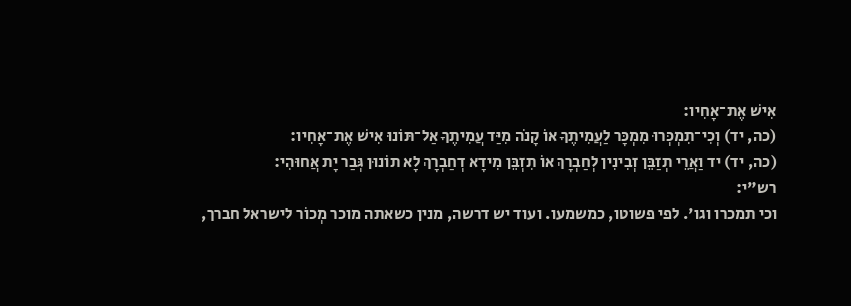אִישׁ אֶת־אָחִיו:
(כה, יד) וְכִי־תִמְכְּרוּ מִמְכָּר לַעֲמִיתֶךָ אוֹ קָנֹה מִיַּד עֲמִיתֶךָ אַל־תּוֹנוּ אִישׁ אֶת־אָחִיו:
(כה, יד) יד וַאֲרֵי תְזַבֵּן זְבִינִין לְחַבְרָךְ אוֹ תִזְבֵּן מִידָא דְחַבְרָךְ לָא תוֹנוּן גְּבַר יָת אֲחוּהִי:
רש"י:
וכי תמכרו וגו'. לפי פשוטו, כמשמעו. ועוד יש דרשה, מנין כשאתה מוכר מְכוֹר לישראל חברך,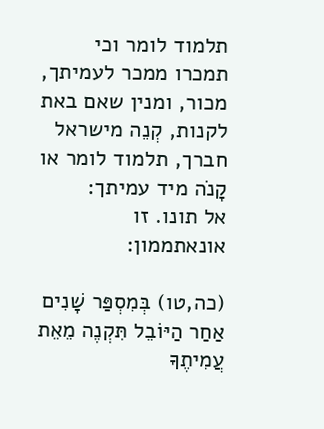תלמוד לומר וכי תמכרו ממכר לעמיתך, מכור, ומנין שאם באת לקנות, קְנֵה מישראל חברך, תלמוד לומר או קָנֹה מיד עמיתך:
אל תונו. זו אונאתממון:

(כה,טו) בְּמִסְפַּר שָׁנִים אַחַר הַיּוֹבֵל תִּקְנֶה מֵאֵת עֲמִיתֶךָ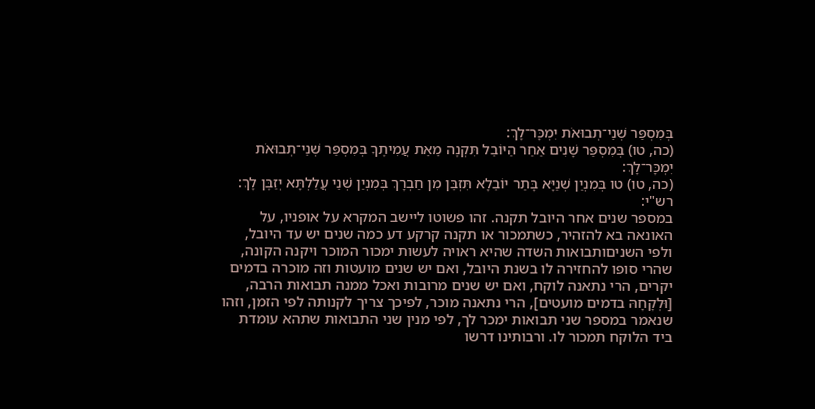בְּמִסְפַּר שְׁנֵי־תְבוּאֹת יִמְכָּר־לָךְ:
(כה, טו) בְּמִסְפַּר שָׁנִים אַחַר הַיּוֹבֵל תִּקְנֶה מֵאֵת עֲמִיתֶךָ בְּמִסְפַּר שְׁנֵי־תְבוּאֹת יִמְכָּר־לָךְ:
(כה, טו) טו בְּמִנְיַן שְׁנַיָּא בָּתַר יוֹבֵלָא תִּזְבֵּן מִן חַבְרָךְ בְּמִנְיַן שְׁנֵי עֲלַלְתָּא יְזַבֶּן לָךְ:
רש"י:
במספר שנים אחר היובל תקנה. זהו פשוטו ליישב המקרא על אופניו, על האונאה בא להזהיר, כשתמכור או תקנה קרקע דע כמה שנים יש עד היובל, ולפי השניםותבואות השדה שהיא ראויה לעשות ימכור המוכר ויקנה הקונה, שהרי סופו להחזירה לו בשנת היובל, ואם יש שנים מועטות וזה מוכרה בדמים יקרים, הרי נתאנה לוקח, ואם יש שנים מרובות ואכל ממנה תבואות הרבה, [וּלְקָחָהּ בדמים מועטים], הרי נתאנה מוכר, לפיכך צריך לקנותה לפי הזמן, וזהו שנאמר במספר שני תבואות ימכר לך, לפי מנין שני התבואות שתהא עומדת ביד הלוקח תמכור לו. ורבותינו דרשו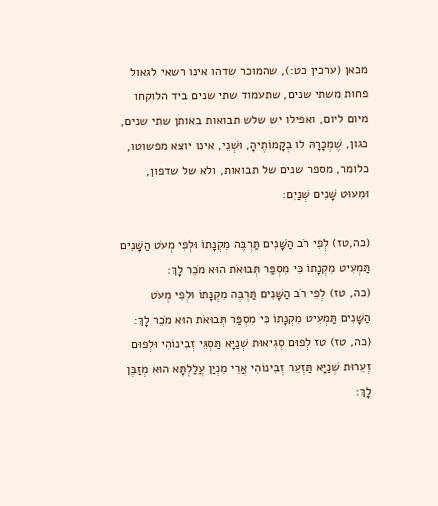מכאן (ערכין כט:), שהמוכר שדהו אינו רשאי לגאול פחות משתי שנים, שתעמוד שתי שנים ביד הלוקחו מיום ליום, ואפילו יש שלש תבואות באותן שתי שנים, כגון, שֶׁמְכָרָהּ לו בְקָמוֹתֶיהָ, וּשְׁנֵי, אינו יוצא מפשוטו, כלומר, מספר שנים של תבואות, ולא של שדפון, וּמִעוּט שָׁנִים שְׁנַיִם:

(כה,טז) לְפִי רֹב הַשָּׁנִים תַּרְבֶּה מִקְנָתוֹ וּלְפִי מְעֹט הַשָּׁנִים תַּמְעִיט מִקְנָתוֹ כִּי מִסְפַּר תְּבוּאֹת הוּא מֹכֵר לָךְ:
(כה, טז) לְפִי רֹב הַשָּׁנִים תַּרְבֶּה מִקְנָתוֹ וּלְפִי מְעֹט הַשָּׁנִים תַּמְעִיט מִקְנָתוֹ כִּי מִסְפַּר תְּבוּאֹת הוּא מֹכֵר לָךְ:
(כה, טז) טז לְפוּם סְגִיאוּת שְׁנַיָּא תַּסְגֵּי זְבִינוֹהִי וּלְפוּם זְעֵרוּת שְׁנַיָּא תַּזְעֵר זְבִינוֹהִי אֲרֵי מִנְיַן עֲלַלְתָּא הוּא מְזַבֶּן לָךְ: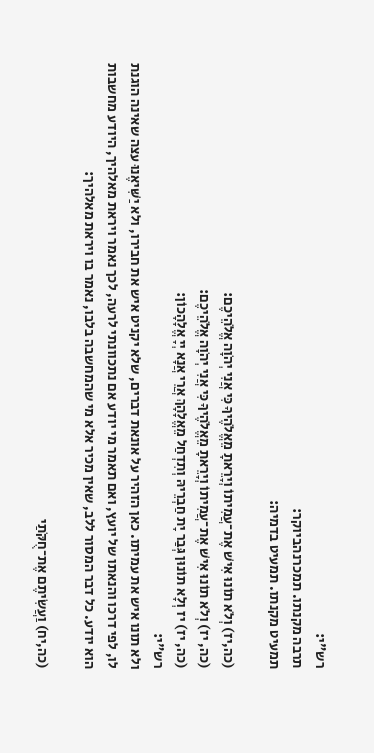רש"י:
תרבה מקנתו. תמכרנהביוקר:
תמעיט מקנתו. תמעיט בדמיה:

(כה,יז) וְלֹא תוֹנוּ אִישׁ אֶת־עֲמִיתוֹ וְיָרֵאתָ מֵאֱלֹהֶיךָ כִּי אֲנִי יְהֹוָה אֱלֹהֵיכֶם:
(כה, יז) וְלֹא תוֹנוּ אִישׁ אֶת־עֲמִיתוֹ וְיָרֵאתָ מֵאֱלֹהֶיךָ כִּי אֲנִי יְהֹוָה אֱלֹהֵיכֶם:
(כה, יז) יז וְלָא תוֹנוּן גְּבַר יָת חַבְרֵיהּ וְתִדְחַל מֵאֱלָהָךְ אֲרֵי אֲנָא יְיָ אֱלָהָכוֹן:
רש"י:
ולא תונו איש את עמיתו. כאן הזהיר על אונאת דברים, שלא יקניט איש את חבירו, ולא יַשִּׁיאֶנוּ עצה שאינה הוגנת לו, לפי דרכו והנאתו של יועץ, ואם תאמר מי יודע אם נתכוונתי לרעה, לכך נאמר ויראת מאלהיך, היודע מחשבות הוא יודע. כל דבר המסור ללב, שאין מכיר אלא מי שהמחשבה בלבו, נאמר בו ויראת מאלהיך:

(כה,יח) וַעֲשִׂיתֶם אֶת־חֻקֹּתַי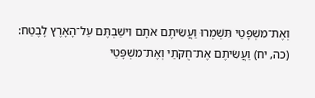וְאֶת־מִשְׁפָּטַי תִּשְׁמְרוּ וַעֲשִׂיתֶם אֹתָם וִישַׁבְתֶּם עַל־הָאָרֶץ לָבֶטַח:
(כה, יח) וַעֲשִׂיתֶם אֶת־חֻקֹּתַי וְאֶת־מִשְׁפָּטַי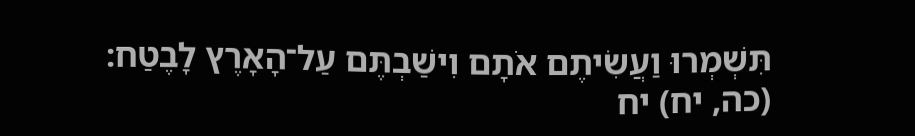תִּשְׁמְרוּ וַעֲשִׂיתֶם אֹתָם וִישַׁבְתֶּם עַל־הָאָרֶץ לָבֶטַח:
(כה, יח) יח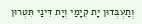וְתַעְבְּדוּן יָת קְיָמַי וְיָת דִּינַי תִּטְרוּן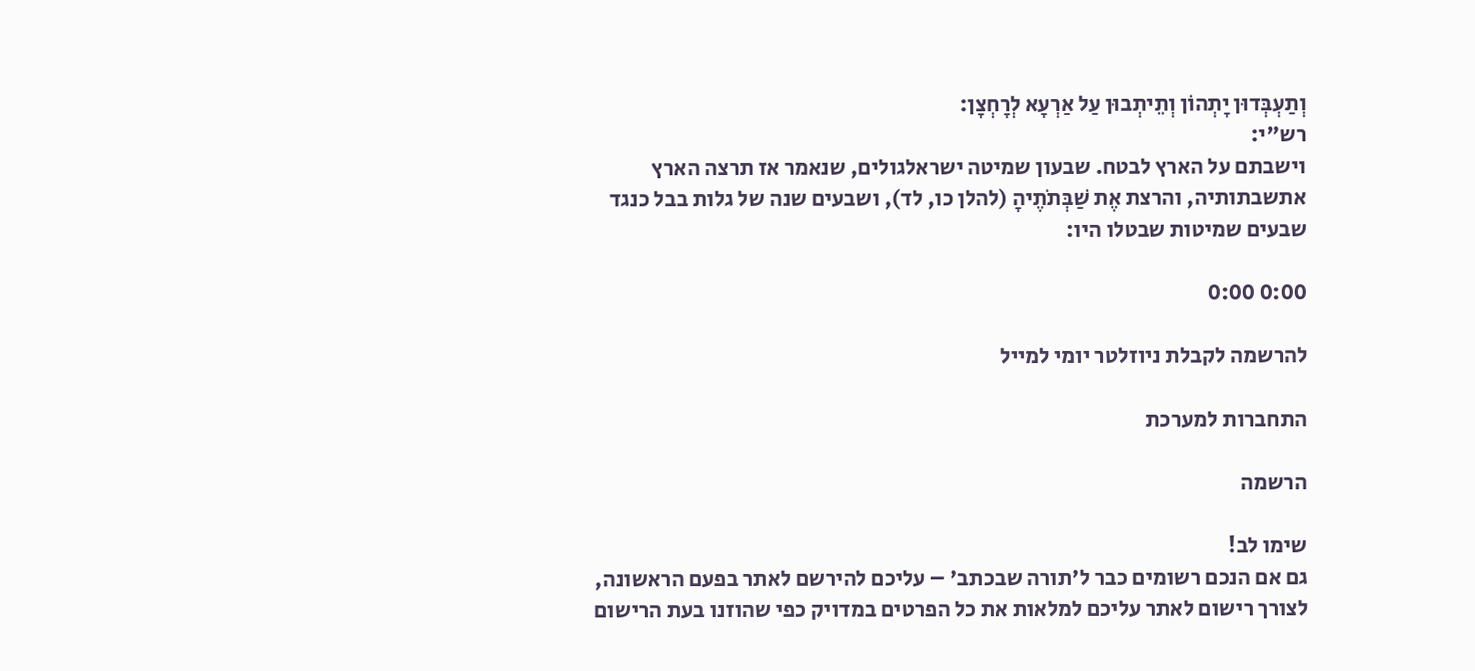וְתַעְבְּדוּן יָתְהוֹן וְתֵיתְבוּן עַל אַרְעָא לְרָחְצָן:
רש"י:
וישבתם על הארץ לבטח. שבעון שמיטה ישראלגולים, שנאמר אז תרצה הארץ אתשבתותיה, והרצת אֶת שַׁבְּתֹתֶיהָ (להלן כו, לד), ושבעים שנה של גלות בבל כנגד שבעים שמיטות שבטלו היו:

0:00 0:00

להרשמה לקבלת ניוזלטר יומי למייל

התחברות למערכת

הרשמה

שימו לב!
גם אם הנכם רשומים כבר ל'תורה שבכתב' – עליכם להירשם לאתר בפעם הראשונה, לצורך רישום לאתר עליכם למלאות את כל הפרטים במדויק כפי שהוזנו בעת הרישום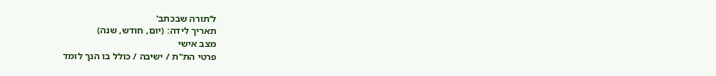ל'תורה שבכתב'
תאריך לידה: (יום, חודש, שנה)
מצב אישי
פרטי הת"ת / ישיבה / כולל בו הנך לומד